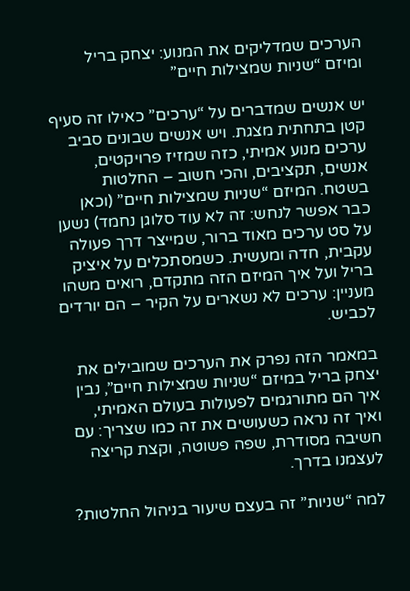הערכים שמדליקים את המנוע: יצחק בריל ומיזם “שניות שמצילות חיים”

יש אנשים שמדברים על “ערכים” כאילו זה סעיף קטן בתחתית מצגת. ויש אנשים שבונים סביב ערכים מנוע אמיתי, כזה שמזיז פרויקטים, אנשים, תקציבים, והכי חשוב – החלטות בשטח. המיזם “שניות שמצילות חיים” (וכאן כבר אפשר לנחש: זה לא עוד סלוגן נחמד) נשען על סט ערכים מאוד ברור, שמייצר דרך פעולה עקבית, חדה ומעשית. כשמסתכלים על איציק בריל ועל איך המיזם הזה מתקדם, רואים משהו מעניין: ערכים לא נשארים על הקיר – הם יורדים לכביש.

במאמר הזה נפרק את הערכים שמובילים את יצחק בריל במיזם “שניות שמצילות חיים”, נבין איך הם מתורגמים לפעולות בעולם האמיתי, ואיך זה נראה כשעושים את זה כמו שצריך: עם חשיבה מסודרת, שפה פשוטה, וקצת קריצה לעצמנו בדרך.

למה “שניות” זה בעצם שיעור בניהול החלטות?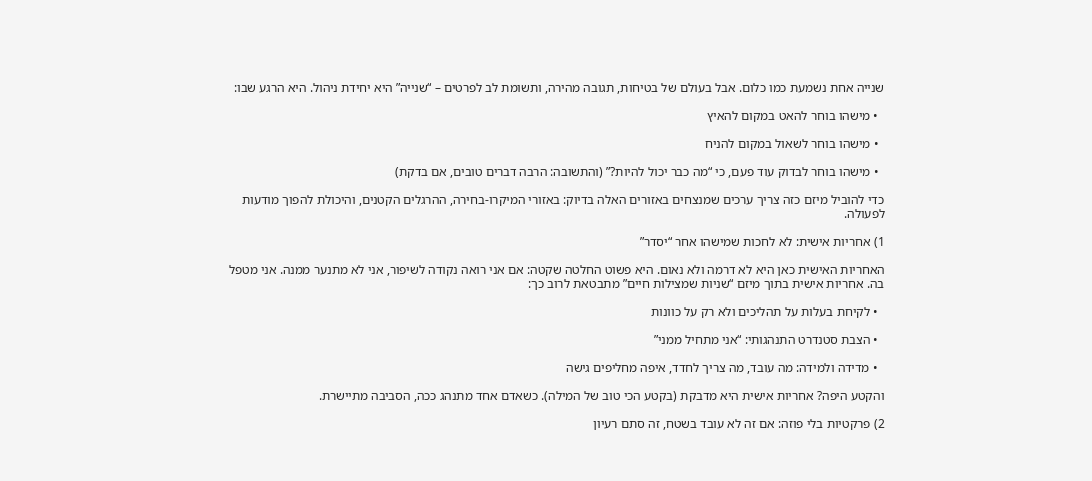שנייה אחת נשמעת כמו כלום. אבל בעולם של בטיחות, תגובה מהירה, ותשומת לב לפרטים – “שנייה” היא יחידת ניהול. היא הרגע שבו:

  • מישהו בוחר להאט במקום להאיץ

  • מישהו בוחר לשאול במקום להניח

  • מישהו בוחר לבדוק עוד פעם, כי “מה כבר יכול להיות?” (והתשובה: הרבה דברים טובים, אם בדקת)

כדי להוביל מיזם כזה צריך ערכים שמנצחים באזורים האלה בדיוק: באזורי המיקרו-בחירה, ההרגלים הקטנים, והיכולת להפוך מודעות לפעולה.

1) אחריות אישית: לא לחכות שמישהו אחר “יסדר”

האחריות האישית כאן היא לא דרמה ולא נאום. היא פשוט החלטה שקטה: אם אני רואה נקודה לשיפור, אני לא מתנער ממנה. אני מטפל בה. אחריות אישית בתוך מיזם “שניות שמצילות חיים” מתבטאת לרוב כך:

  • לקיחת בעלות על תהליכים ולא רק על כוונות

  • הצבת סטנדרט התנהגותי: “אני מתחיל ממני”

  • מדידה ולמידה: מה עובד, מה צריך לחדד, איפה מחליפים גישה

והקטע היפה? אחריות אישית היא מדבקת (בקטע הכי טוב של המילה). כשאדם אחד מתנהג ככה, הסביבה מתיישרת.

2) פרקטיות בלי פוזה: אם זה לא עובד בשטח, זה סתם רעיון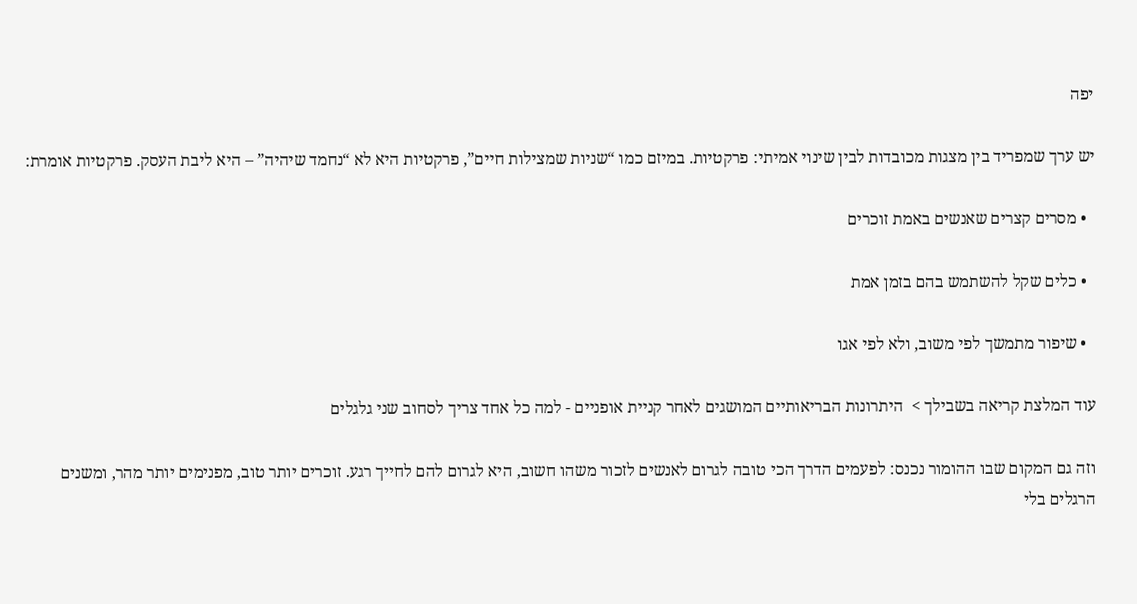יפה

יש ערך שמפריד בין מצגות מכובדות לבין שינוי אמיתי: פרקטיות. במיזם כמו “שניות שמצילות חיים”, פרקטיות היא לא “נחמד שיהיה” – היא ליבת העסק. פרקטיות אומרת:

  • מסרים קצרים שאנשים באמת זוכרים

  • כלים שקל להשתמש בהם בזמן אמת

  • שיפור מתמשך לפי משוב, ולא לפי אגו

עוד המלצת קריאה בשבילך >  היתרונות הבריאותיים המושגים לאחר קניית אופניים - למה כל אחד צריך לסחוב שני גלגלים

וזה גם המקום שבו ההומור נכנס: לפעמים הדרך הכי טובה לגרום לאנשים לזכור משהו חשוב, היא לגרום להם לחייך רגע. זוכרים יותר טוב, מפנימים יותר מהר, ומשנים הרגלים בלי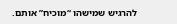להרגיש שמישהו “מוכיח” אותם.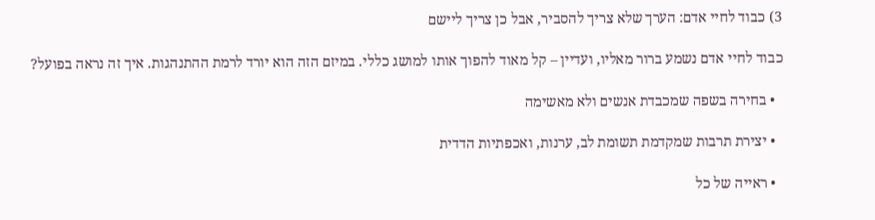3) כבוד לחיי אדם: הערך שלא צריך להסביר, אבל כן צריך ליישם

כבוד לחיי אדם נשמע ברור מאליו, ועדיין – קל מאוד להפוך אותו למושג כללי. במיזם הזה הוא יורד לרמת ההתנהגות. איך זה נראה בפועל?

  • בחירה בשפה שמכבדת אנשים ולא מאשימה

  • יצירת תרבות שמקדמת תשומת לב, ערנות, ואכפתיות הדדית

  • ראייה של כל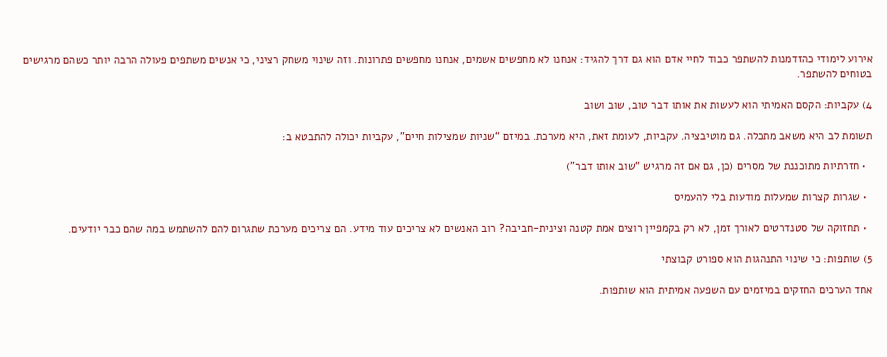אירוע לימודי כהזדמנות להשתפר כבוד לחיי אדם הוא גם דרך להגיד: אנחנו לא מחפשים אשמים, אנחנו מחפשים פתרונות. וזה שינוי משחק רציני, כי אנשים משתפים פעולה הרבה יותר כשהם מרגישים בטוחים להשתפר.

4) עקביות: הקסם האמיתי הוא לעשות את אותו דבר טוב, שוב ושוב

תשומת לב היא משאב מתכלה. גם מוטיבציה. עקביות, לעומת זאת, היא מערכת. במיזם “שניות שמצילות חיים”, עקביות יכולה להתבטא ב:

  • חזרתיות מתוכננת של מסרים (כן, גם אם זה מרגיש “שוב אותו דבר”)

  • שגרות קצרות שמעלות מודעות בלי להעמיס

  • תחזוקה של סטנדרטים לאורך זמן, לא רק בקמפיין רוצים אמת קטנה וצינית-חביבה? רוב האנשים לא צריכים עוד מידע. הם צריכים מערכת שתגרום להם להשתמש במה שהם כבר יודעים.

5) שותפות: כי שינוי התנהגות הוא ספורט קבוצתי

אחד הערכים החזקים במיזמים עם השפעה אמיתית הוא שותפות.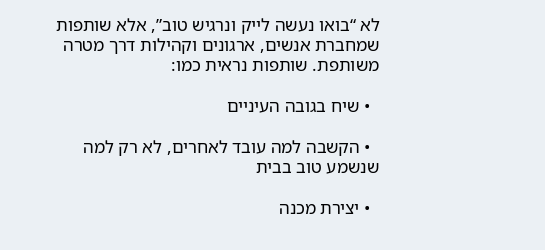לא “בואו נעשה לייק ונרגיש טוב”, אלא שותפות שמחברת אנשים, ארגונים וקהילות דרך מטרה משותפת. שותפות נראית כמו:

  • שיח בגובה העיניים

  • הקשבה למה עובד לאחרים, לא רק למה שנשמע טוב בבית

  • יצירת מכנה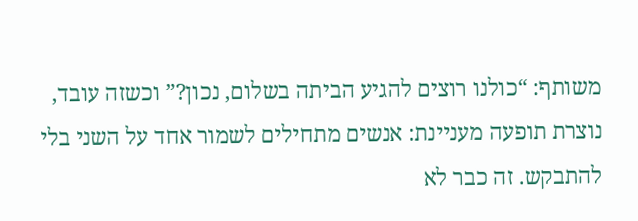משותף: “כולנו רוצים להגיע הביתה בשלום, נכון?” וכשזה עובד, נוצרת תופעה מעניינת: אנשים מתחילים לשמור אחד על השני בלי להתבקש. זה כבר לא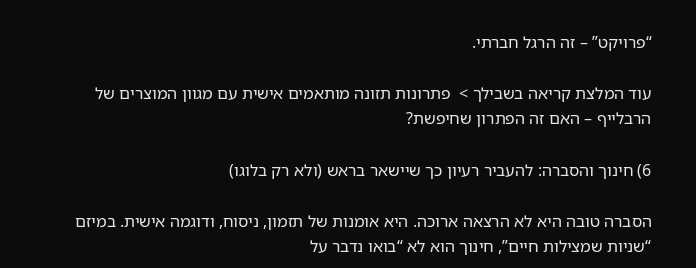“פרויקט” – זה הרגל חברתי.

עוד המלצת קריאה בשבילך >  פתרונות תזונה מותאמים אישית עם מגוון המוצרים של הרבלייף – האם זה הפתרון שחיפשת?

6) חינוך והסברה: להעביר רעיון כך שיישאר בראש (ולא רק בלוגו)

הסברה טובה היא לא הרצאה ארוכה. היא אומנות של תזמון, ניסוח, ודוגמה אישית. במיזם “שניות שמצילות חיים”, חינוך הוא לא “בואו נדבר על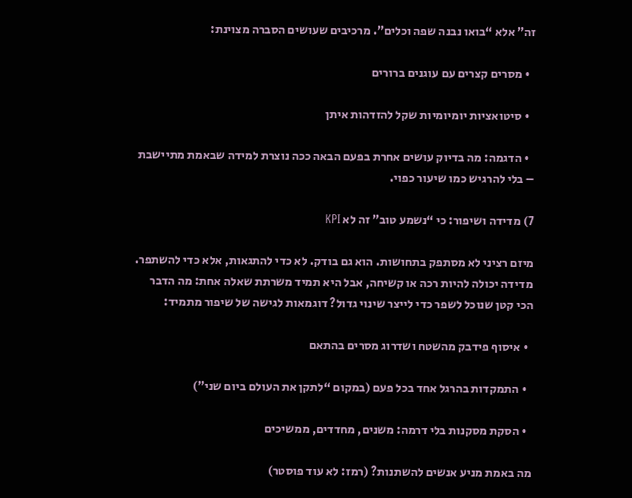זה” אלא “בואו נבנה שפה וכלים”. מרכיבים שעושים הסברה מצוינת:

  • מסרים קצרים עם עוגנים ברורים

  • סיטואציות יומיומיות שקל להזדהות איתן

  • הדגמה: מה בדיוק עושים אחרת בפעם הבאה ככה נוצרת למידה שבאמת מתיישבת – בלי להרגיש כמו שיעור כפוי.

7) מדידה ושיפור: כי “נשמע טוב” זה לא KPI

מיזם רציני לא מסתפק בתחושות. הוא גם בודק. לא כדי להתגאות, אלא כדי להשתפר. מדידה יכולה להיות רכה או קשיחה, אבל היא תמיד משרתת שאלה אחת: מה הדבר הכי קטן שנוכל לשפר כדי לייצר שינוי גדול? דוגמאות לגישה של שיפור מתמיד:

  • איסוף פידבק מהשטח ושדרוג מסרים בהתאם

  • התמקדות בהרגל אחד בכל פעם (במקום “לתקן את העולם ביום שני”)

  • הסקת מסקנות בלי דרמה: משנים, מחדדים, ממשיכים

מה באמת מניע אנשים להשתנות? (רמז: לא עוד פוסטר)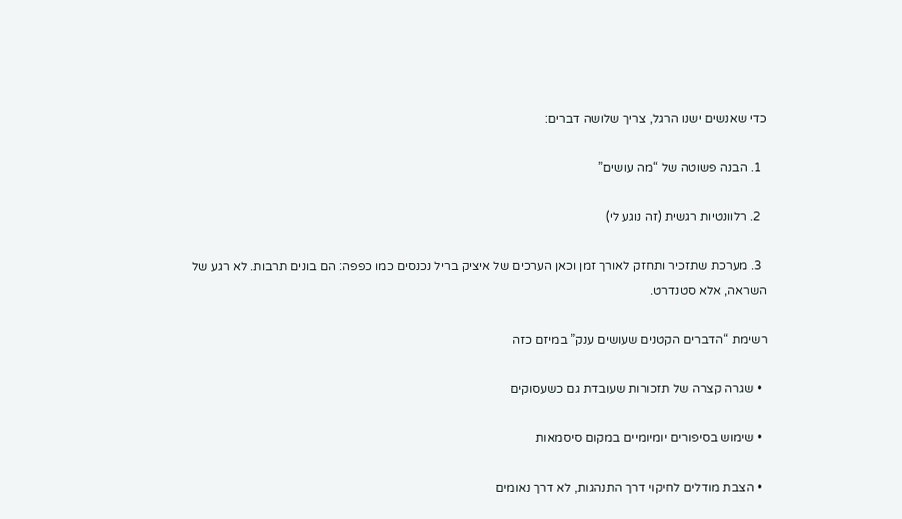כדי שאנשים ישנו הרגל, צריך שלושה דברים:

  1. הבנה פשוטה של “מה עושים”

  2. רלוונטיות רגשית (זה נוגע לי)

  3. מערכת שתזכיר ותחזק לאורך זמן וכאן הערכים של איציק בריל נכנסים כמו כפפה: הם בונים תרבות. לא רגע של השראה, אלא סטנדרט.

רשימת “הדברים הקטנים שעושים ענק” במיזם כזה

  • שגרה קצרה של תזכורות שעובדת גם כשעסוקים

  • שימוש בסיפורים יומיומיים במקום סיסמאות

  • הצבת מודלים לחיקוי דרך התנהגות, לא דרך נאומים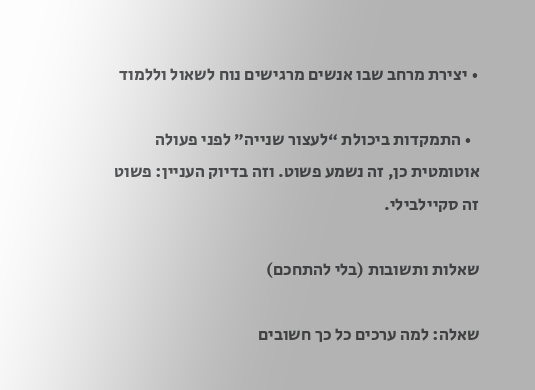• יצירת מרחב שבו אנשים מרגישים נוח לשאול וללמוד

  • התמקדות ביכולת “לעצור שנייה” לפני פעולה אוטומטית כן, זה נשמע פשוט. וזה בדיוק העניין: פשוט זה סקיילבילי.

שאלות ותשובות (בלי להתחכם)

שאלה: למה ערכים כל כך חשובים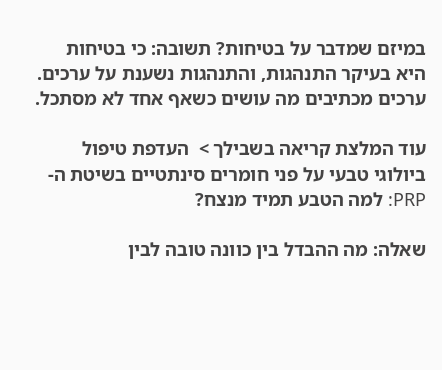במיזם שמדבר על בטיחות? תשובה: כי בטיחות היא בעיקר התנהגות, והתנהגות נשענת על ערכים. ערכים מכתיבים מה עושים כשאף אחד לא מסתכל.

עוד המלצת קריאה בשבילך >  העדפת טיפול ביולוגי טבעי על פני חומרים סינתטיים בשיטת ה-PRP: למה הטבע תמיד מנצח?

שאלה: מה ההבדל בין כוונה טובה לבין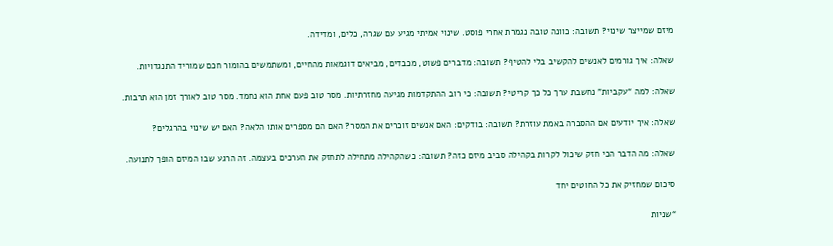מיזם שמייצר שינוי? תשובה: כוונה טובה נגמרת אחרי פוסט. שינוי אמיתי מגיע עם שגרה, כלים, ומדידה.

שאלה: איך גורמים לאנשים להקשיב בלי להטיף? תשובה: מדברים פשוט, מכבדים, מביאים דוגמאות מהחיים, ומשתמשים בהומור חכם שמוריד התנגדויות.

שאלה: למה “עקביות” נחשבת ערך כל כך קריטי? תשובה: כי רוב ההתקדמות מגיעה מחזרתיות. מסר טוב פעם אחת הוא נחמד. מסר טוב לאורך זמן הוא תרבות.

שאלה: איך יודעים אם ההסברה באמת עוזרת? תשובה: בודקים: האם אנשים זוכרים את המסר? האם הם מספרים אותו הלאה? האם יש שינוי בהרגלים?

שאלה: מה הדבר הכי חזק שיכול לקרות בקהילה סביב מיזם כזה? תשובה: כשהקהילה מתחילה לתחזק את הערכים בעצמה. זה הרגע שבו המיזם הופך לתנועה.

סיכום שמחזיק את כל החוטים יחד

“שניות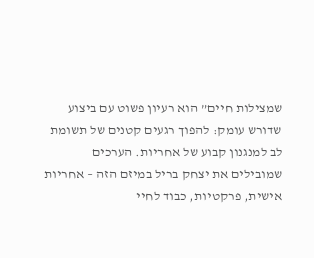שמצילות חיים” הוא רעיון פשוט עם ביצוע שדורש עומק: להפוך רגעים קטנים של תשומת לב למנגנון קבוע של אחריות. הערכים שמובילים את יצחק בריל במיזם הזה – אחריות אישית, פרקטיות, כבוד לחיי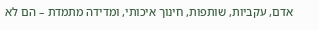אדם, עקביות, שותפות, חינוך איכותי, ומדידה מתמדת – הם לא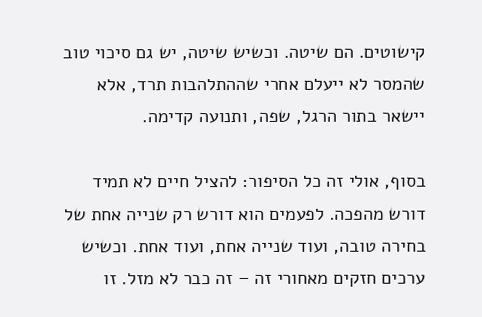קישוטים. הם שיטה. וכשיש שיטה, יש גם סיכוי טוב שהמסר לא ייעלם אחרי שההתלהבות תרד, אלא יישאר בתור הרגל, שפה, ותנועה קדימה.

בסוף, אולי זה כל הסיפור: להציל חיים לא תמיד דורש מהפכה. לפעמים הוא דורש רק שנייה אחת של בחירה טובה, ועוד שנייה אחת, ועוד אחת. וכשיש ערכים חזקים מאחורי זה – זה כבר לא מזל. זו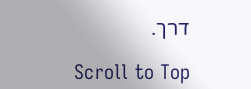דרך.

Scroll to Top